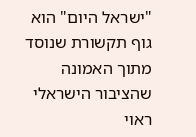"ישראל היום" הוא גוף תקשורת שנוסד מתוך האמונה שהציבור הישראלי ראוי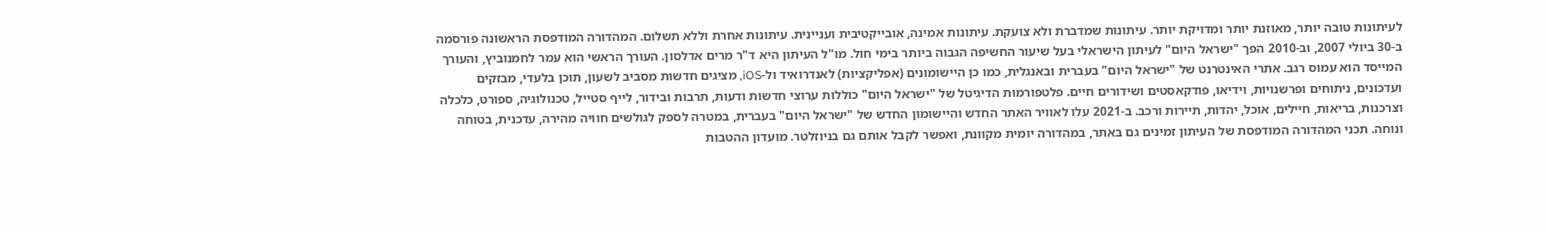לעיתונות טובה יותר, מאוזנת יותר ומדויקת יותר. עיתונות שמדברת ולא צועקת. עיתונות אמינה, אובייקטיבית ועניינית. עיתונות אחרת וללא תשלום. המהדורה המודפסת הראשונה פורסמה ב-30 ביולי 2007, וב-2010 הפך "ישראל היום" לעיתון הישראלי בעל שיעור החשיפה הגבוה ביותר בימי חול. מו"ל העיתון היא ד"ר מרים אדלסון. העורך הראשי הוא עמר לחמנוביץ, והעורך המייסד הוא עמוס רגב. אתרי האינטרנט של "ישראל היום" בעברית ובאנגלית, כמו כן היישומונים (אפליקציות) לאנדרואיד ול-iOS, מציגים חדשות מסביב לשעון, תוכן בלעדי, מבזקים ועדכונים, ניתוחים ופרשנויות, וידיאו, פודקאסטים ושידורים חיים. פלטפורמות הדיגיטל של "ישראל היום" כוללות ערוצי חדשות ודעות, תרבות ובידור, לייף סטייל, טכנולוגיה, ספורט, כלכלה וצרכנות, בריאות, חיילים, אוכל, יהדות, תיירות ורכב. ב-2021 עלו לאוויר האתר החדש והיישומון החדש של "ישראל היום" בעברית, במטרה לספק לגולשים חוויה מהירה, עדכנית, בטוחה ונוחה. תכני המהדורה המודפסת של העיתון זמינים גם באתר, במהדורה יומית מקוונת, ואפשר לקבל אותם גם בניוזלטר. מועדון ההטבות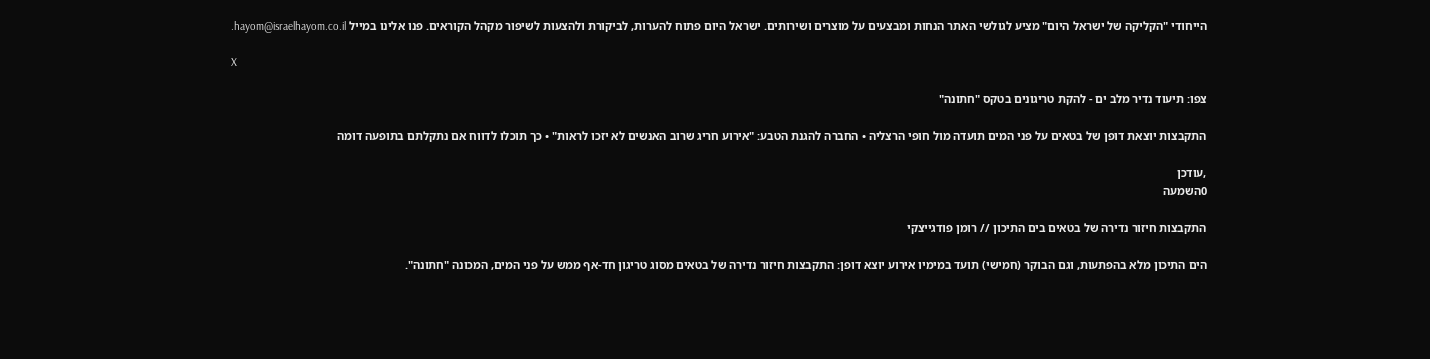הייחודי "הקליקה של ישראל היום" מציע לגולשי האתר הנחות ומבצעים על מוצרים ושירותים. ישראל היום פתוח להערות, לביקורת ולהצעות לשיפור מקהל הקוראים. פנו אלינו במייל hayom@israelhayom.co.il.

X

צפו: תיעוד נדיר מלב ים - להקת טריגונים בטקס "חתונה"

התקבצות יוצאת דופן של בטאים על פני המים תועדה מול חופי הרצליה • החברה להגנת הטבע: "אירוע חריג שרוב האנשים לא יזכו לראות" • כך תוכלו לדווח אם נתקלתם בתופעה דומה

,עודכן
0השמעה

התקבצות חיזור נדירה של בטאים בים התיכון // רומן פודגייצקי

הים התיכון מלא בהפתעות, וגם הבוקר (חמישי) תועד במימיו אירוע יוצא דופן: התקבצות חיזור נדירה של בטאים מסוג טריגון חד-אף ממש על פני המים, המכונה "חתונה".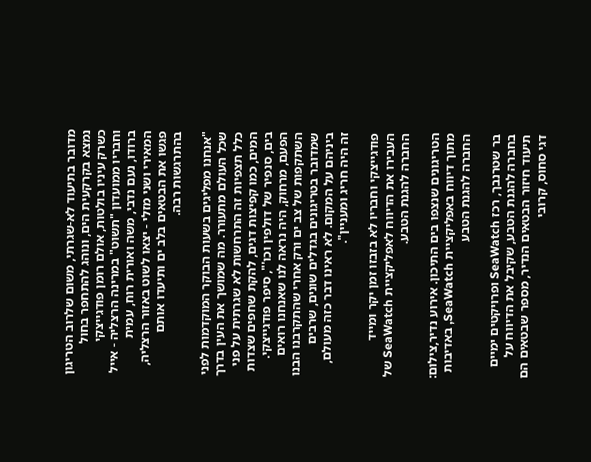מדובר בתיעוד לא-שגרתי, משום שלרוב הטריגון נמצא בקרקעית הים, ונוהג להתחפר בחול כשרק עיניו בולטות, אולם רומן פודגייצקי וחבריו ממועדון "תשוט" במרינה הרצליה - אייל ברודו, נעם נדבי, משה ואורית רוח, עמית המאירי ושני מזלי - יצאו לשוט באזור הרצליה, פגשו את הבטאים בלב ים ותיעדו אותם בהתרגשות רבה.

"אנחנו מפליגים בשעות הבוקר המוקדמות לפני שכל העולם מתעורר. מה שמושך את העין בדרך כלל תצפיות זה התרחשות לא שגרתית על פני המים, כמו קפיצות דגים, להקת שחפים שצדות בים, סנפיר של דולפין וכו'", סיפר פודגייצקי. הפעם, מרחוק, היה נראה לנו שאנחנו רואים השתקפות של צב ים ורק אחרי שהתקרבנו הבנו שמדובר בטריגונים בגדלים שונים, שרבים ביניהם על המקום. לא ראינו דבר כזה מעולם, זה היה חריג ומעניין".

פודגייצקי וחבריו לא בזבזו זמן יקר ומייד העבירו את הדיווח לאפליקציית SeaWatch של החברה להגנת הטבע.

הטריגונים שנצפו בים התיכון. אירוע נדיר,צילום: מתוך דיווח באפליקציית SeaWatch, באדיבות החברה להגנת הטבע

בר שטרנבך, רכז SeaWatch ופרויקטים ימיים בחברה להגנת הטבע, שקיבל את הדיווח על תיעוד חיזור הבטאים הנדיר, מספר שבטאים הם דגי סחוס, קרובי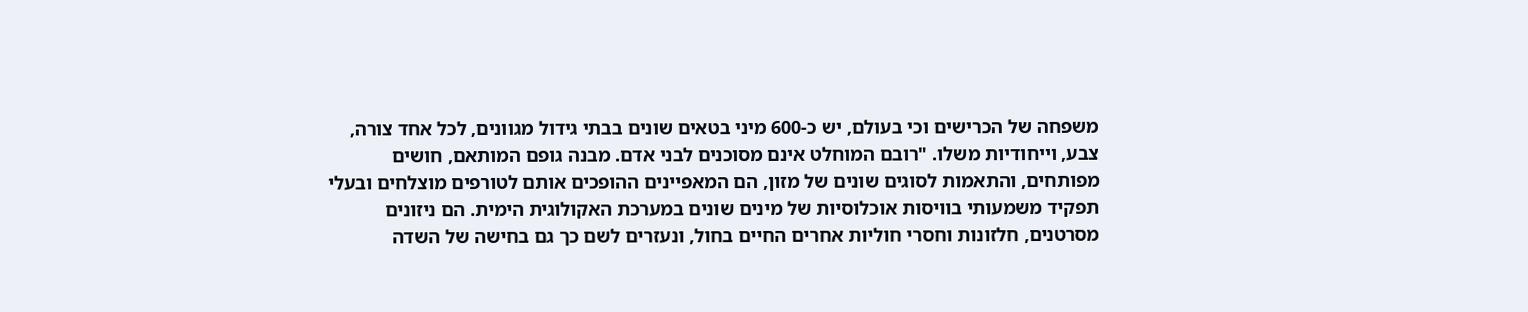משפחה של הכרישים וכי בעולם, יש כ-600 מיני בטאים שונים בבתי גידול מגוונים, לכל אחד צורה, צבע, וייחודיות משלו. "רובם המוחלט אינם מסוכנים לבני אדם. מבנה גופם המותאם, חושים מפותחים, והתאמות לסוגים שונים של מזון, הם המאפיינים ההופכים אותם לטורפים מוצלחים ובעלי תפקיד משמעותי בוויסות אוכלוסיות של מינים שונים במערכת האקולוגית הימית. הם ניזונים מסרטנים, חלזונות וחסרי חוליות אחרים החיים בחול, ונעזרים לשם כך גם בחישה של השדה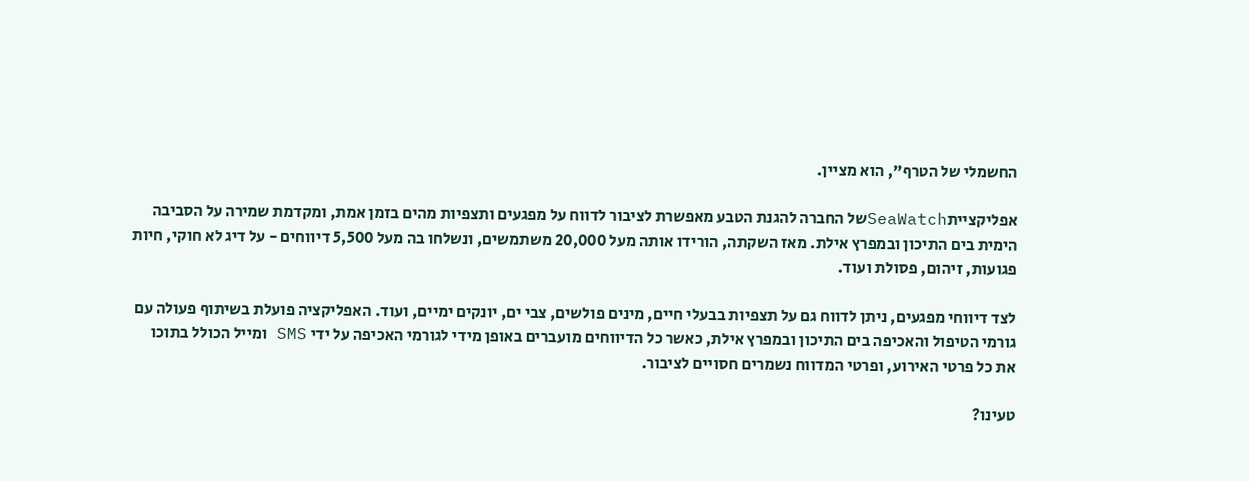החשמלי של הטרף", הוא מציין.

אפליקצייתSeaWatchשל החברה להגנת הטבע מאפשרת לציבור לדווח על מפגעים ותצפיות מהים בזמן אמת, ומקדמת שמירה על הסביבה הימית בים התיכון ובמפרץ אילת. מאז השקתה, הורידו אותה מעל 20,000 משתמשים, ונשלחו בה מעל 5,500 דיווחים - על דיג לא חוקי, חיות פגועות, זיהום, פסולת ועוד.

לצד דיווחי מפגעים, ניתן לדווח גם על תצפיות בבעלי חיים, מינים פולשים, צבי ים, יונקים ימיים, ועוד. האפליקציה פועלת בשיתוף פעולה עם גורמי הטיפול והאכיפה בים התיכון ובמפרץ אילת, כאשר כל הדיווחים מועברים באופן מידי לגורמי האכיפה על ידי SMS ומייל הכולל בתוכו את כל פרטי האירוע, ופרטי המדווח נשמרים חסויים לציבור.

טעינו?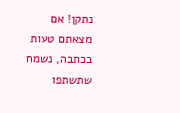נתקן! אם מצאתם טעות בכתבה, נשמח שתשתפו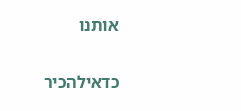אותנו

כדאילהכיר